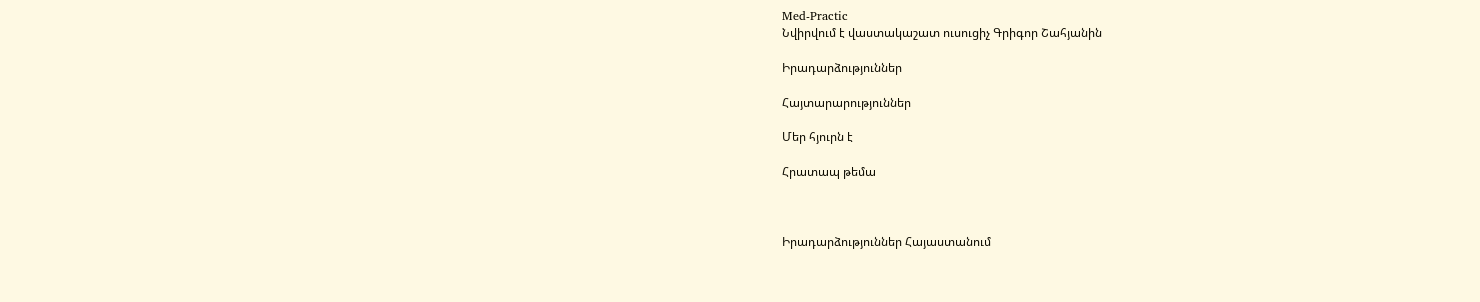Med-Practic
Նվիրվում է վաստակաշատ ուսուցիչ Գրիգոր Շահյանին

Իրադարձություններ

Հայտարարություններ

Մեր հյուրն է

Հրատապ թեմա



Իրադարձություններ Հայաստանում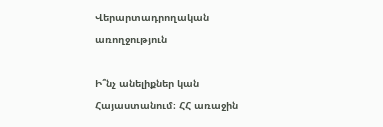Վերարտադրողական առողջություն

Ի՞նչ անելիքներ կան Հայաստանում։ ՀՀ առաջին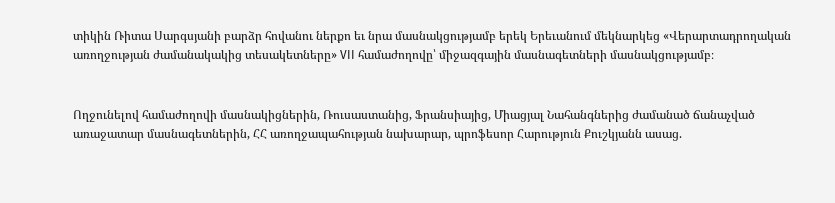տիկին Ռիտա Սարգսյանի բարձր հովանու ներքո եւ նրա մասնակցությամբ երեկ Երեւանում մեկնարկեց «Վերարտադրողական առողջության ժամանակակից տեսակետները» VII համաժողովը՝ միջազգային մասնագետների մասնակցությամբ։


Ողջունելով համաժողովի մասնակիցներին, Ռուսաստանից, Ֆրանսիայից, Միացյալ Նահանգներից ժամանած ճանաչված առաջատար մասնագետներին, ՀՀ առողջապահության նախարար, պրոֆեսոր Հարություն Քուշկյանն ասաց.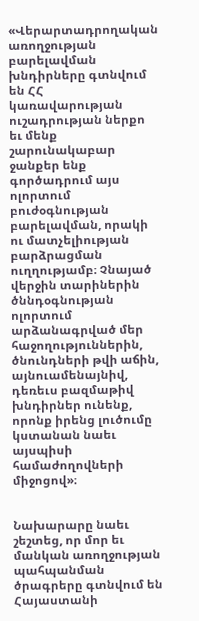«Վերարտադրողական առողջության բարելավման խնդիրները գտնվում են ՀՀ կառավարության ուշադրության ներքո եւ մենք շարունակաբար ջանքեր ենք գործադրում այս ոլորտում բուժօգնության բարելավման, որակի ու մատչելիության բարձրացման ուղղությամբ։ Չնայած վերջին տարիներին ծննդօգնության ոլորտում արձանագրված մեր հաջողություններին, ծնունդների թվի աճին, այնուամենայնիվ, դեռեւս բազմաթիվ խնդիրներ ունենք, որոնք իրենց լուծումը կստանան նաեւ այսպիսի համաժողովների միջոցով»։


Նախարարը նաեւ շեշտեց, որ մոր եւ մանկան առողջության պահպանման ծրագրերը գտնվում են Հայաստանի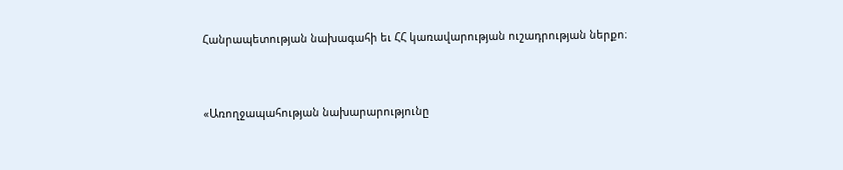Հանրապետության նախագահի եւ ՀՀ կառավարության ուշադրության ներքո։


«Առողջապահության նախարարությունը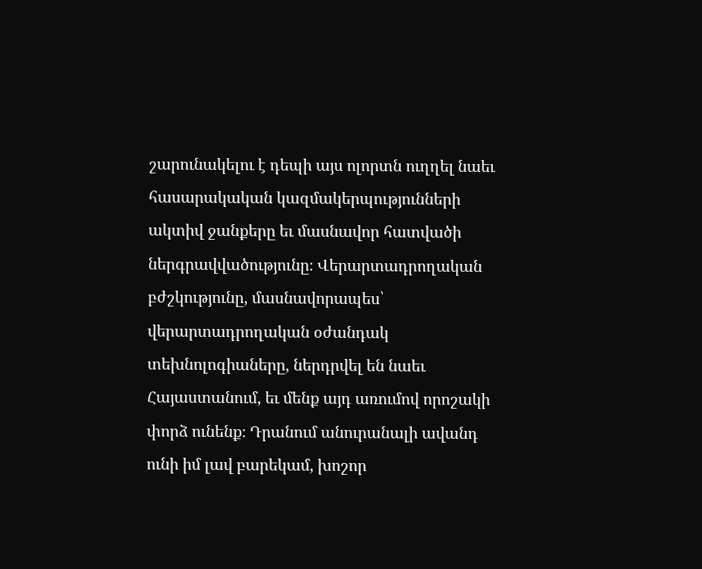շարունակելու է դեպի այս ոլորտն ուղղել նաեւ հասարակական կազմակերպությունների ակտիվ ջանքերը եւ մասնավոր հատվածի ներգրավվածությունը։ Վերարտադրողական բժշկությունը, մասնավորապես՝ վերարտադրողական օժանդակ տեխնոլոգիաները, ներդրվել են նաեւ Հայաստանում, եւ մենք այդ առումով որոշակի փորձ ունենք։ Դրանում անուրանալի ավանդ ունի իմ լավ բարեկամ, խոշոր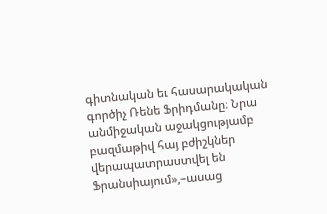գիտնական եւ հասարակական գործիչ Ռենե Ֆրիդմանը։ Նրա անմիջական աջակցությամբ բազմաթիվ հայ բժիշկներ վերապատրաստվել են Ֆրանսիայում»,–ասաց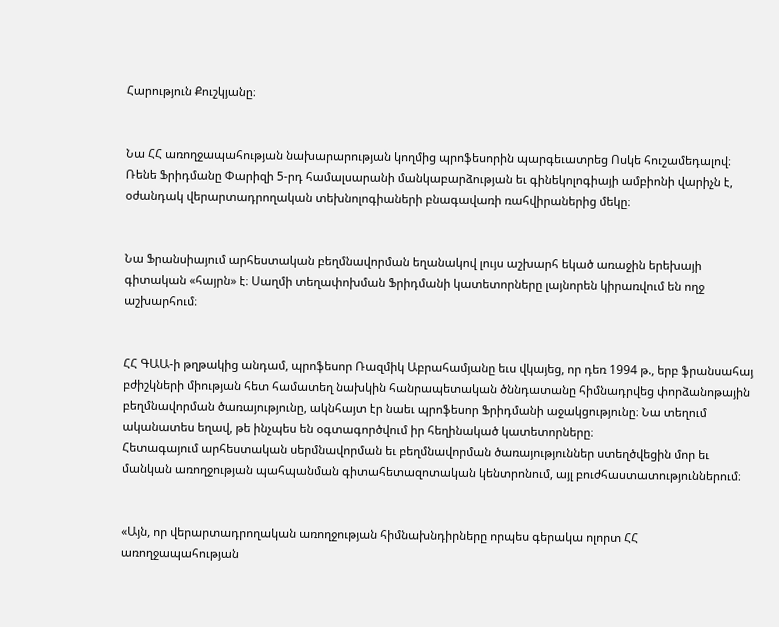Հարություն Քուշկյանը։


Նա ՀՀ առողջապահության նախարարության կողմից պրոֆեսորին պարգեւատրեց Ոսկե հուշամեդալով։ Ռենե Ֆրիդմանը Փարիզի 5-րդ համալսարանի մանկաբարձության եւ գինեկոլոգիայի ամբիոնի վարիչն է, օժանդակ վերարտադրողական տեխնոլոգիաների բնագավառի ռահվիրաներից մեկը։


Նա Ֆրանսիայում արհեստական բեղմնավորման եղանակով լույս աշխարհ եկած առաջին երեխայի գիտական «հայրն» է։ Սաղմի տեղափոխման Ֆրիդմանի կատետորները լայնորեն կիրառվում են ողջ աշխարհում։


ՀՀ ԳԱԱ-ի թղթակից անդամ, պրոֆեսոր Ռազմիկ Աբրահամյանը եւս վկայեց, որ դեռ 1994 թ., երբ ֆրանսահայ բժիշկների միության հետ համատեղ նախկին հանրապետական ծննդատանը հիմնադրվեց փորձանոթային բեղմնավորման ծառայությունը, ակնհայտ էր նաեւ պրոֆեսոր Ֆրիդմանի աջակցությունը։ Նա տեղում ականատես եղավ, թե ինչպես են օգտագործվում իր հեղինակած կատետորները։
Հետագայում արհեստական սերմնավորման եւ բեղմնավորման ծառայություններ ստեղծվեցին մոր եւ մանկան առողջության պահպանման գիտահետազոտական կենտրոնում, այլ բուժհաստատություններում։


«Այն, որ վերարտադրողական առողջության հիմնախնդիրները որպես գերակա ոլորտ ՀՀ առողջապահության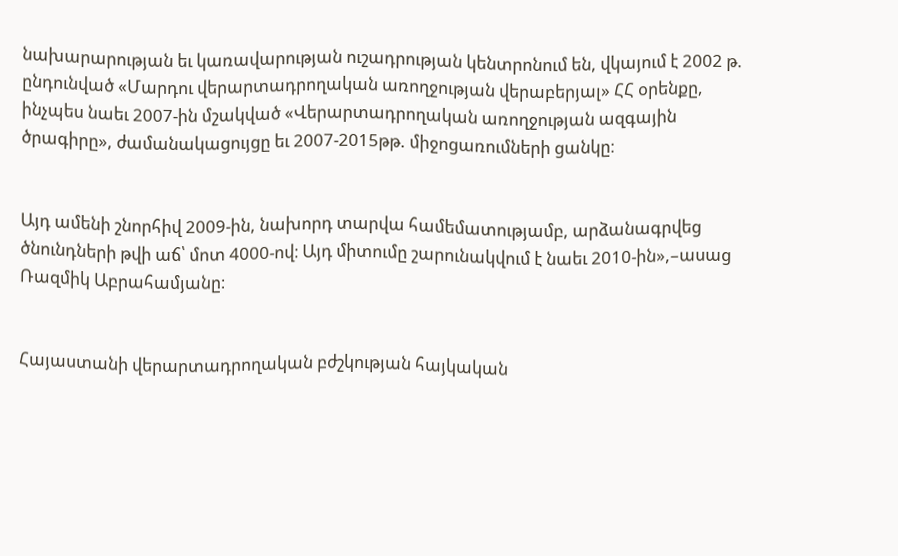նախարարության եւ կառավարության ուշադրության կենտրոնում են, վկայում է 2002 թ. ընդունված «Մարդու վերարտադրողական առողջության վերաբերյալ» ՀՀ օրենքը, ինչպես նաեւ 2007-ին մշակված «Վերարտադրողական առողջության ազգային ծրագիրը», ժամանակացույցը եւ 2007-2015թթ. միջոցառումների ցանկը։


Այդ ամենի շնորհիվ 2009-ին, նախորդ տարվա համեմատությամբ, արձանագրվեց ծնունդների թվի աճ՝ մոտ 4000-ով։ Այդ միտումը շարունակվում է նաեւ 2010-ին»,–ասաց Ռազմիկ Աբրահամյանը։


Հայաստանի վերարտադրողական բժշկության հայկական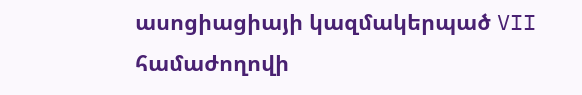ասոցիացիայի կազմակերպած VII համաժողովի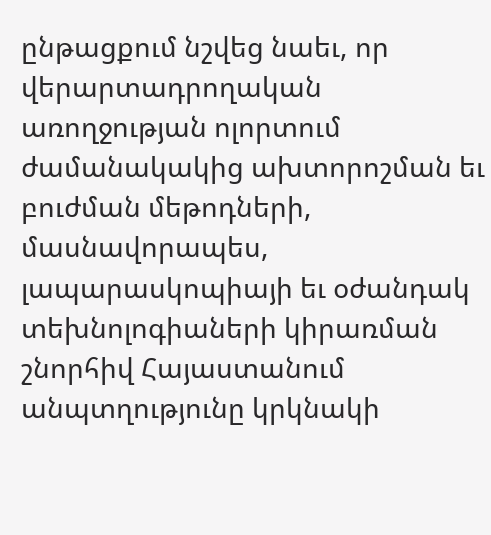ընթացքում նշվեց նաեւ, որ վերարտադրողական առողջության ոլորտում ժամանակակից ախտորոշման եւ բուժման մեթոդների, մասնավորապես, լապարասկոպիայի եւ օժանդակ տեխնոլոգիաների կիրառման շնորհիվ Հայաստանում անպտղությունը կրկնակի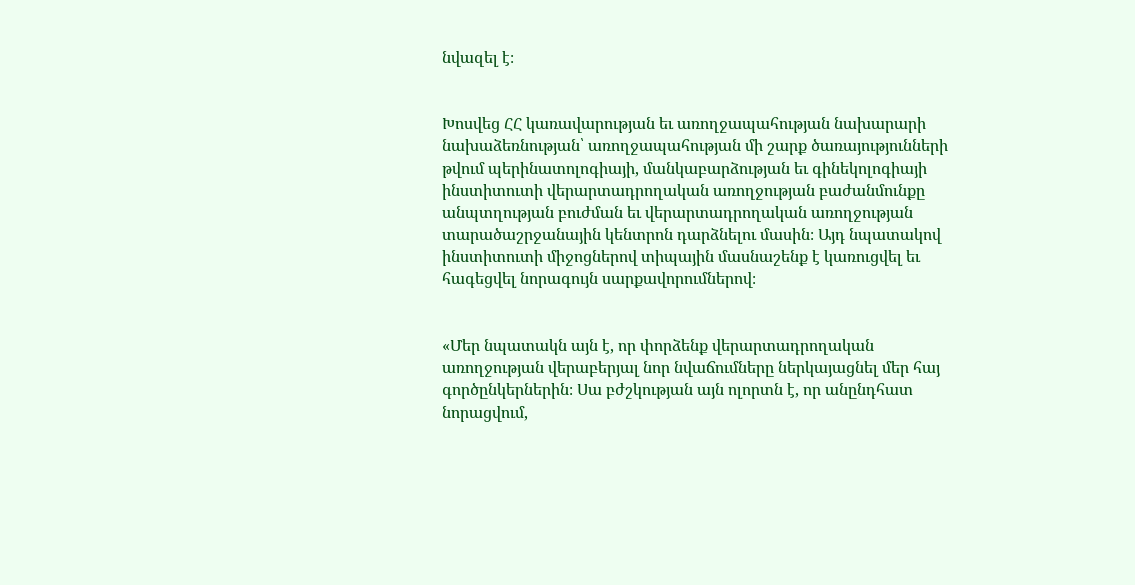նվազել է։


Խոսվեց ՀՀ կառավարության եւ առողջապահության նախարարի նախաձեռնության՝ առողջապահության մի շարք ծառայությունների թվում պերինատոլոգիայի, մանկաբարձության եւ գինեկոլոգիայի ինստիտուտի վերարտադրողական առողջության բաժանմունքը անպտղության բուժման եւ վերարտադրողական առողջության տարածաշրջանային կենտրոն դարձնելու մասին։ Այդ նպատակով ինստիտուտի միջոցներով տիպային մասնաշենք է կառուցվել եւ հագեցվել նորագույն սարքավորումներով։


«Մեր նպատակն այն է, որ փորձենք վերարտադրողական առողջության վերաբերյալ նոր նվաճումները ներկայացնել մեր հայ գործընկերներին։ Սա բժշկության այն ոլորտն է, որ անընդհատ նորացվում,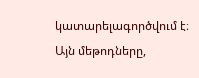կատարելագործվում է։ Այն մեթոդները,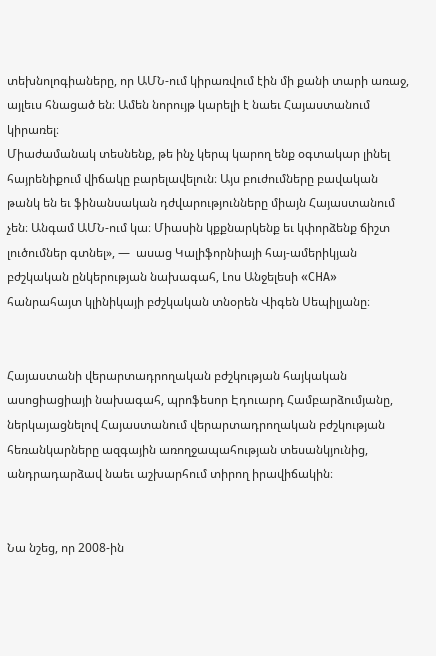տեխնոլոգիաները, որ ԱՄՆ-ում կիրառվում էին մի քանի տարի առաջ, այլեւս հնացած են։ Ամեն նորույթ կարելի է նաեւ Հայաստանում կիրառել։
Միաժամանակ տեսնենք, թե ինչ կերպ կարող ենք օգտակար լինել հայրենիքում վիճակը բարելավելուն։ Այս բուժումները բավական թանկ են եւ ֆինանսական դժվարությունները միայն Հայաստանում չեն։ Անգամ ԱՄՆ-ում կա։ Միասին կքքնարկենք եւ կփորձենք ճիշտ լուծումներ գտնել», —  ասաց Կալիֆորնիայի հայ-ամերիկյան բժշկական ընկերության նախագահ, Լոս Անջելեսի «CHA» հանրահայտ կլինիկայի բժշկական տնօրեն Վիգեն Սեպիլյանը։


Հայաստանի վերարտադրողական բժշկության հայկական ասոցիացիայի նախագահ, պրոֆեսոր Էդուարդ Համբարձումյանը, ներկայացնելով Հայաստանում վերարտադրողական բժշկության հեռանկարները ազգային առողջապահության տեսանկյունից, անդրադարձավ նաեւ աշխարհում տիրող իրավիճակին։


Նա նշեց, որ 2008-ին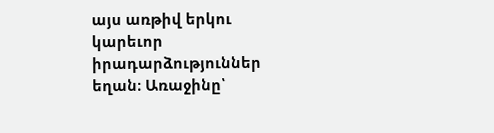այս առթիվ երկու կարեւոր իրադարձություններ եղան։ Առաջինը՝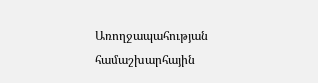Առողջապահության համաշխարհային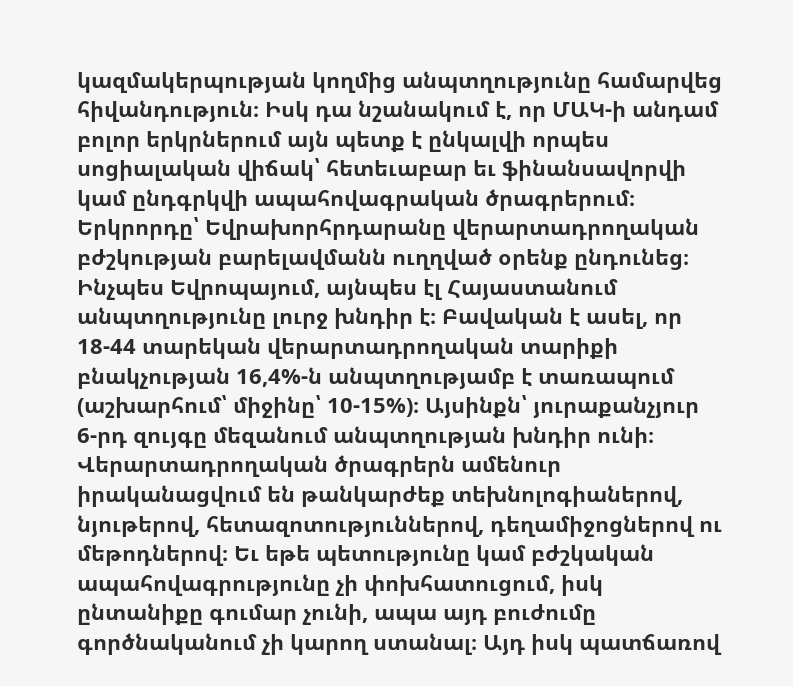կազմակերպության կողմից անպտղությունը համարվեց հիվանդություն։ Իսկ դա նշանակում է, որ ՄԱԿ-ի անդամ բոլոր երկրներում այն պետք է ընկալվի որպես սոցիալական վիճակ՝ հետեւաբար եւ ֆինանսավորվի կամ ընդգրկվի ապահովագրական ծրագրերում։
Երկրորդը՝ Եվրախորհրդարանը վերարտադրողական բժշկության բարելավմանն ուղղված օրենք ընդունեց։ Ինչպես Եվրոպայում, այնպես էլ Հայաստանում անպտղությունը լուրջ խնդիր է։ Բավական է ասել, որ 18-44 տարեկան վերարտադրողական տարիքի բնակչության 16,4%-ն անպտղությամբ է տառապում (աշխարհում՝ միջինը՝ 10-15%)։ Այսինքն՝ յուրաքանչյուր 6-րդ զույգը մեզանում անպտղության խնդիր ունի։ Վերարտադրողական ծրագրերն ամենուր իրականացվում են թանկարժեք տեխնոլոգիաներով, նյութերով, հետազոտություններով, դեղամիջոցներով ու մեթոդներով։ Եւ եթե պետությունը կամ բժշկական ապահովագրությունը չի փոխհատուցում, իսկ ընտանիքը գումար չունի, ապա այդ բուժումը գործնականում չի կարող ստանալ։ Այդ իսկ պատճառով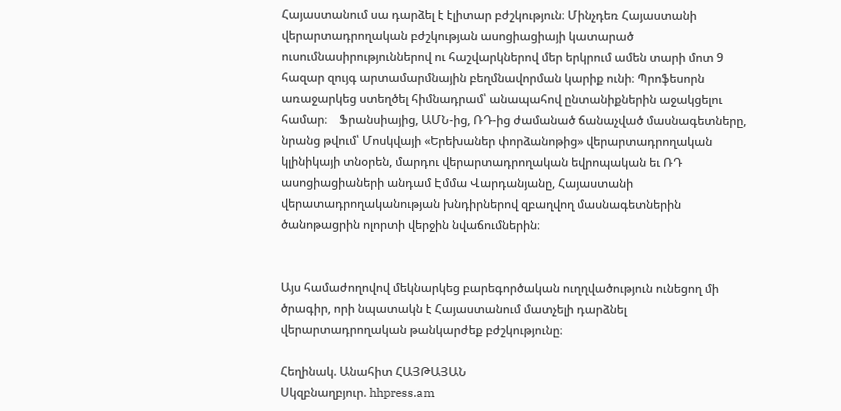Հայաստանում սա դարձել է էլիտար բժշկություն։ Մինչդեռ Հայաստանի վերարտադրողական բժշկության ասոցիացիայի կատարած ուսումնասիրություններով ու հաշվարկներով մեր երկրում ամեն տարի մոտ 9 հազար զույգ արտամարմնային բեղմնավորման կարիք ունի։ Պրոֆեսորն առաջարկեց ստեղծել հիմնադրամ՝ անապահով ընտանիքներին աջակցելու համար։    Ֆրանսիայից, ԱՄՆ-ից, ՌԴ-ից ժամանած ճանաչված մասնագետները, նրանց թվում՝ Մոսկվայի «Երեխաներ փորձանոթից» վերարտադրողական կլինիկայի տնօրեն, մարդու վերարտադրողական եվրոպական եւ ՌԴ ասոցիացիաների անդամ Էմմա Վարդանյանը, Հայաստանի վերատադրողականության խնդիրներով զբաղվող մասնագետներին ծանոթացրին ոլորտի վերջին նվաճումներին։


Այս համաժողովով մեկնարկեց բարեգործական ուղղվածություն ունեցող մի ծրագիր, որի նպատակն է Հայաստանում մատչելի դարձնել վերարտադրողական թանկարժեք բժշկությունը։

Հեղինակ. Անահիտ ՀԱՅԹԱՅԱՆ
Սկզբնաղբյուր. hhpress.am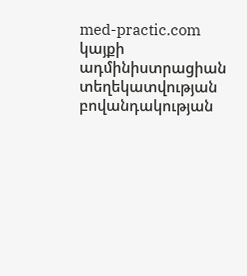med-practic.com կայքի ադմինիստրացիան տեղեկատվության բովանդակության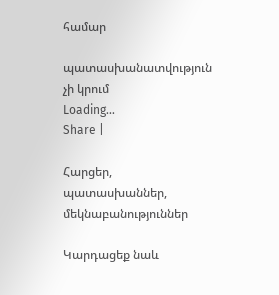համար

պատասխանատվություն չի կրում
Loading...
Share |

Հարցեր, պատասխաններ, մեկնաբանություններ

Կարդացեք նաև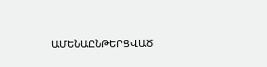ԱՄԵՆԱԸՆԹԵՐՑՎԱԾ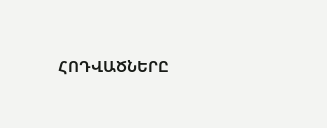ՀՈԴՎԱԾՆԵՐԸ